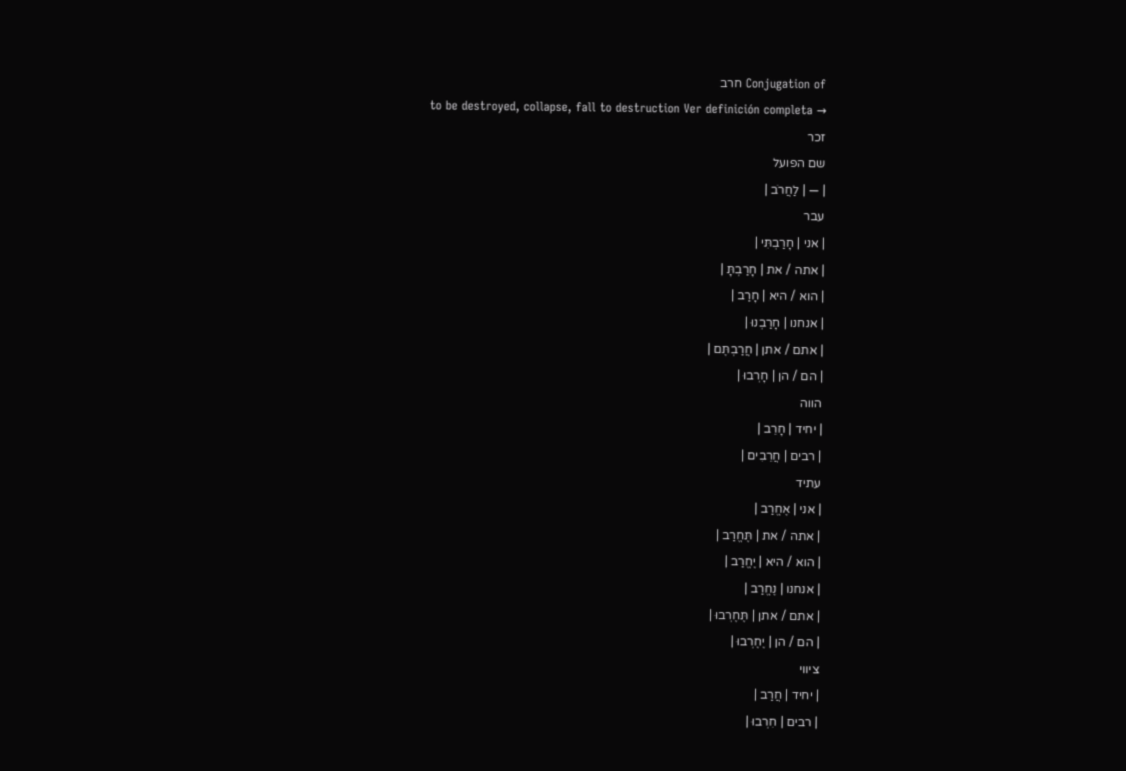Conjugation of חרב
to be destroyed, collapse, fall to destruction Ver definición completa →
זכר
שם הפועל
| — | לַחֲרֹב |
עבר
| אני | חָרַבְתִּי |
| אתה / את | חָרַבְתָּ |
| הוא / היא | חָרַב |
| אנחנו | חָרַבְנוּ |
| אתם / אתן | חֲרַבְתֶּם |
| הם / הן | חָרְבוּ |
הווה
| יחיד | חָרֵב |
| רבים | חֲרֵבִים |
עתיד
| אני | אֶחֱרַב |
| אתה / את | תֶּחֱרַב |
| הוא / היא | יֶחֱרַב |
| אנחנו | נֶחֱרַב |
| אתם / אתן | תֶּחֶרְבוּ |
| הם / הן | יֶחֶרְבוּ |
ציווי
| יחיד | חֲרַב |
| רבים | חִרְבוּ |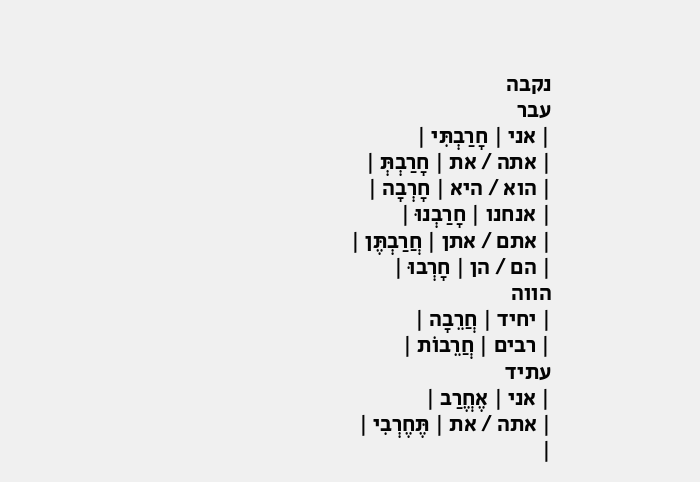נקבה
עבר
| אני | חָרַבְתִּי |
| אתה / את | חָרַבְתְּ |
| הוא / היא | חָרְבָה |
| אנחנו | חָרַבְנוּ |
| אתם / אתן | חֲרַבְתֶּן |
| הם / הן | חָרְבוּ |
הווה
| יחיד | חֲרֵבָה |
| רבים | חֲרֵבוֹת |
עתיד
| אני | אֶחֱרַב |
| אתה / את | תֶּחֶרְבִי |
|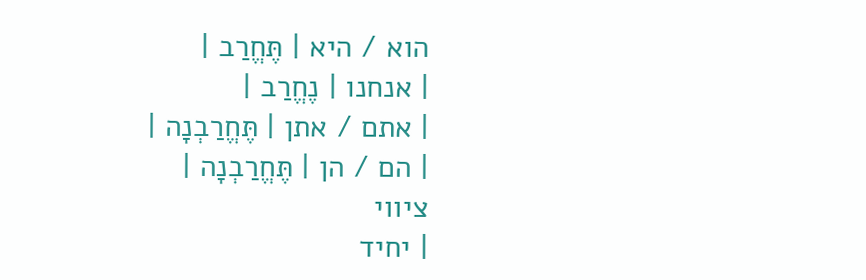הוא / היא | תֶּחֱרַב |
| אנחנו | נֶחֱרַב |
| אתם / אתן | תֶּחֱרַבְנָה |
| הם / הן | תֶּחֱרַבְנָה |
ציווי
| יחיד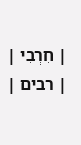| חִרְבִי |
| רבים |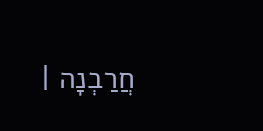חֲרַבְנָה |